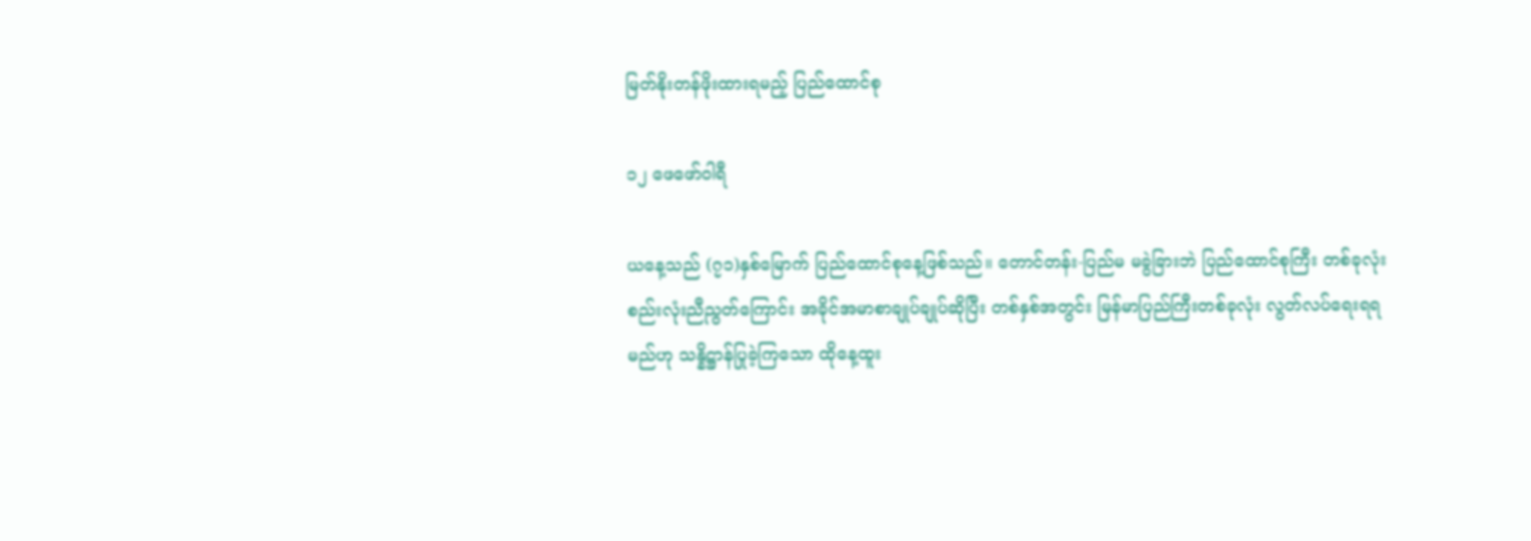မြတ်နိုးတန်ဖိုးထားရမည့် ပြည်ထောင်စု

၁၂ ဖေဖော်ဝါရီ

ယနေ့သည် (၇၁)နှစ်မြောက် ပြည်ထောင်စုနေ့ဖြစ်သည်။ တောင်တန်း-ပြည်မ မခွဲခြားဘဲ ပြည်ထောင်စုကြီး တစ်ခုလုံး စည်းလုံးညီညွတ်ကြောင်း အခိုင်အမာစာချုပ်ချုပ်ဆိုပြီး တစ်နှစ်အတွင်း မြန်မာပြည်ကြီးတစ်ခုလုံး လွတ်လပ်ရေးရရမည်ဟု သန္နိဋ္ဌာန်ပြုခဲ့ကြသော ထိုနေ့ထူး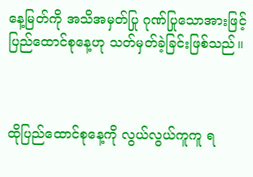နေ့မြတ်ကို အသိအမှတ်ပြု ဂုဏ်ပြုသောအားဖြင့် ပြည်ထောင်စုနေ့ဟု သတ်မှတ်ခဲ့ခြင်းဖြစ်သည်။



ထိုပြည်ထောင်စုနေ့ကို လွယ်လွယ်ကူကူ ရ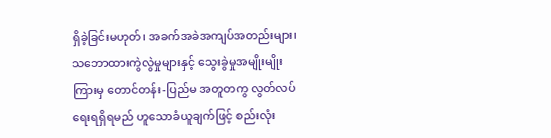ရှိခဲ့ခြင်းမဟုတ်၊ အခက်အခဲအကျပ်အတည်းများ၊ သဘောထားကွဲလွဲမှုများနှင့် သွေးခွဲမှုအမျိုးမျိုးကြားမှ တောင်တန်း-ပြည်မ အတူတကွ လွတ်လပ်ရေးရရှိရမည် ဟူသောခံယူချက်ဖြင့် စည်းလုံး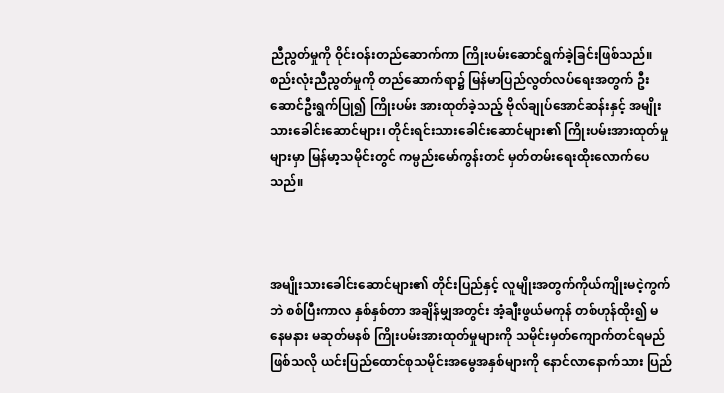ညီညွတ်မှုကို ဝိုင်းဝန်းတည်ဆောက်ကာ ကြိုးပမ်းဆောင်ရွက်ခဲ့ခြင်းဖြစ်သည်။ စည်းလုံးညီညွတ်မှုကို တည်ဆောက်ရာ၌ မြန်မာပြည်လွတ်လပ်ရေးအတွက် ဦးဆောင်ဦးရွက်ပြု၍ ကြိုးပမ်း အားထုတ်ခဲ့သည့် ဗိုလ်ချုပ်အောင်ဆန်းနှင့် အမျိုးသားခေါင်းဆောင်များ၊ တိုင်းရင်းသားခေါင်းဆောင်များ၏ ကြိုးပမ်းအားထုတ်မှုများမှာ မြန်မာ့သမိုင်းတွင် ကမ္ပည်းမော်ကွန်းတင် မှတ်တမ်းရေးထိုးလောက်ပေသည်။



အမျိုးသားခေါင်းဆောင်များ၏ တိုင်းပြည်နှင့် လူမျိုးအတွက်ကိုယ်ကျိုးမငဲ့ကွက်ဘဲ စစ်ပြီးကာလ နှစ်နှစ်တာ အချိန်မျှအတွင်း အံ့ချီးဖွယ်မကုန် တစ်ဟုန်ထိုး၍ မနေမနား မဆုတ်မနစ် ကြိုးပမ်းအားထုတ်မှုများကို သမိုင်းမှတ်ကျောက်တင်ရမည်ဖြစ်သလို ယင်းပြည်ထောင်စုသမိုင်းအမွေအနှစ်များကို နောင်လာနောက်သား ပြည်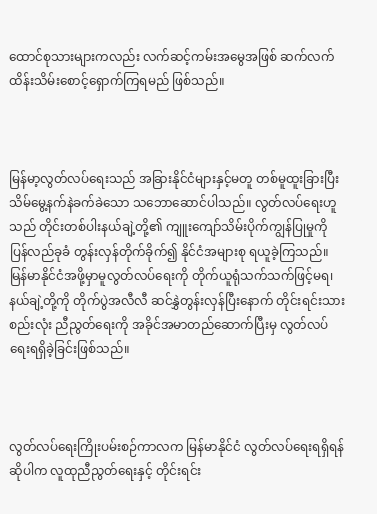ထောင်စုသားများကလည်း လက်ဆင့်ကမ်းအမွေအဖြစ် ဆက်လက် ထိန်းသိမ်းစောင့်ရှောက်ကြရမည် ဖြစ်သည်။



မြန်မာ့လွတ်လပ်ရေးသည် အခြားနိုင်ငံများနှင့်မတူ တစ်မူထူးခြားပြီး သိမ်မွေ့နက်နဲခက်ခဲသော သဘောဆောင်ပါသည်။ လွတ်လပ်ရေးဟူသည် တိုင်းတစ်ပါးနယ်ချဲ့တို့၏ ကျူးကျော်သိမ်းပိုက်ကျွန်ပြုမှုကို ပြန်လည်ခုခံ တွန်းလှန်တိုက်ခိုက်၍ နိုင်ငံအများစု ရယူခဲ့ကြသည်။ မြန်မာနိုင်ငံအဖို့မှာမူလွတ်လပ်ရေးကို တိုက်ယူရုံသက်သက်ဖြင့်မရ၊ နယ်ချဲ့တို့ကို တိုက်ပွဲအလီလီ ဆင်နွှဲတွန်းလှန်ပြီးနောက် တိုင်းရင်းသားစည်းလုံး ညီညွတ်ရေးကို အခိုင်အမာတည်ဆောက်ပြီးမှ လွတ်လပ်ရေးရရှိခဲ့ခြင်းဖြစ်သည်။



လွတ်လပ်ရေးကြိုးပမ်းစဉ်ကာလက မြန်မာနိုင်ငံ လွတ်လပ်ရေးရရှိရန်ဆိုပါက လူထုညီညွတ်ရေးနှင့် တိုင်းရင်း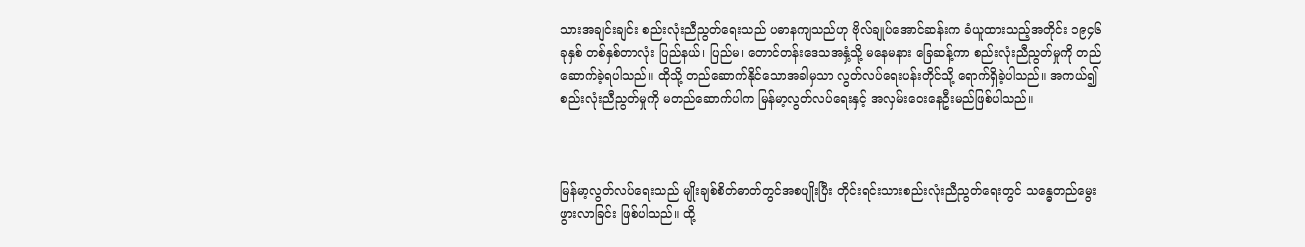သားအချင်းချင်း စည်းလုံးညီညွတ်ရေးသည် ပဓာနကျသည်ဟု ဗိုလ်ချုပ်အောင်ဆန်းက ခံယူထားသည့်အတိုင်း ၁၉၄၆ ခုနှစ် တစ်နှစ်တာလုံး ပြည်နယ်၊ ပြည်မ၊ တောင်တန်းဒေသအနှံ့သို့ မနေမနား ခြေဆန့်ကာ စည်းလုံးညီညွတ်မှုကို တည်ဆောက်ခဲ့ရပါသည်။ ထိုသို့ တည်ဆောက်နိုင်သောအခါမှသာ လွတ်လပ်ရေးပန်းတိုင်သို့ ရောက်ရှိခဲ့ပါသည်။ အကယ်၍ စည်းလုံးညီညွတ်မှုကို မတည်ဆောက်ပါက မြန်မာ့လွတ်လပ်ရေးနှင့် အလှမ်းဝေးနေဦးမည်ဖြစ်ပါသည်။



မြန်မာ့လွတ်လပ်ရေးသည် မျိုးချစ်စိတ်ဓာတ်တွင်အစပျိုးပြီး တိုင်းရင်းသားစည်းလုံးညီညွတ်ရေးတွင် သန္ဓေတည်မွေးဖွားလာခြင်း ဖြစ်ပါသည်။ ထို့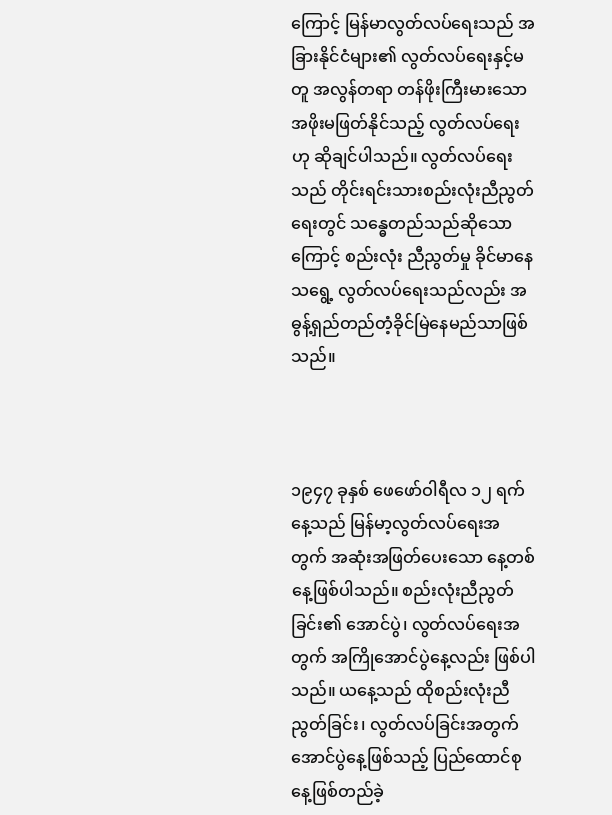ကြောင့် မြန်မာလွတ်လပ်ရေးသည် အခြားနိုင်ငံများ၏ လွတ်လပ်ရေးနှင့်မတူ အလွန်တရာ တန်ဖိုးကြီးမားသော အဖိုးမဖြတ်နိုင်သည့် လွတ်လပ်ရေးဟု ဆိုချင်ပါသည်။ လွတ်လပ်ရေးသည် တိုင်းရင်းသားစည်းလုံးညီညွတ်ရေးတွင် သန္ဓေတည်သည်ဆိုသောကြောင့် စည်းလုံး ညီညွတ်မှု ခိုင်မာနေသရွေ့ လွတ်လပ်ရေးသည်လည်း အဓွန့်ရှည်တည်တံ့ခိုင်မြဲနေမည်သာဖြစ်သည်။



၁၉၄၇ ခုနှစ် ဖေဖော်ဝါရီလ ၁၂ ရက်နေ့သည် မြန်မာ့လွတ်လပ်ရေးအတွက် အဆုံးအဖြတ်ပေးသော နေ့တစ်နေ့ဖြစ်ပါသည်။ စည်းလုံးညီညွတ်ခြင်း၏ အောင်ပွဲ၊ လွတ်လပ်ရေးအတွက် အကြိုအောင်ပွဲနေ့လည်း ဖြစ်ပါသည်။ ယနေ့သည် ထိုစည်းလုံးညီညွတ်ခြင်း၊ လွတ်လပ်ခြင်းအတွက်အောင်ပွဲနေ့ဖြစ်သည့် ပြည်ထောင်စုနေ့ဖြစ်တည်ခဲ့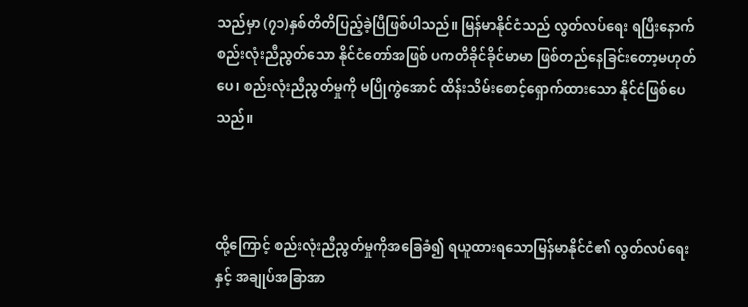သည်မှာ (၇၁)နှစ်တိတိပြည့်ခဲ့ပြီဖြစ်ပါသည်။ မြန်မာနိုင်ငံသည် လွတ်လပ်ရေး ရပြီးနောက် စည်းလုံးညီညွတ်သော နိုင်ငံတော်အဖြစ် ပကတိခိုင်ခိုင်မာမာ ဖြစ်တည်နေခြင်းတော့မဟုတ်ပေ၊ စည်းလုံးညီညွတ်မှုကို မပြိုကွဲအောင် ထိန်းသိမ်းစောင့်ရှောက်ထားသော နိုင်ငံဖြစ်ပေသည်။



ထို့ကြောင့် စည်းလုံးညီညွတ်မှုကိုအခြေခံ၍ ရယူထားရသောမြန်မာနိုင်ငံ၏ လွတ်လပ်ရေးနှင့် အချုပ်အခြာအာ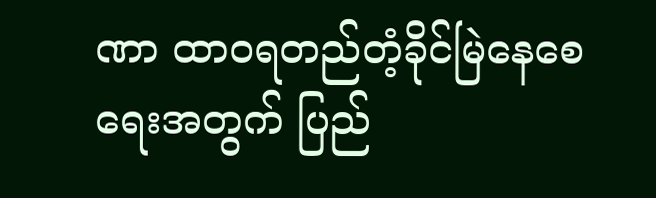ဏာ ထာဝရတည်တံ့ခိုင်မြဲနေစေရေးအတွက် ပြည်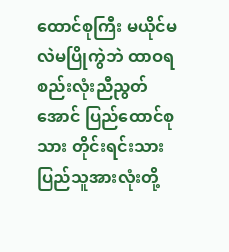ထောင်စုကြီး မယိုင်မလဲမပြိုကွဲဘဲ ထာဝရစည်းလုံးညီညွတ်အောင် ပြည်ထောင်စုသား တိုင်းရင်းသားပြည်သူအားလုံးတို့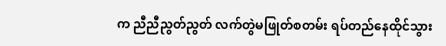က ညီညီညွတ်ညွတ် လက်တွဲမဖြုတ်စတမ်း ရပ်တည်နေထိုင်သွား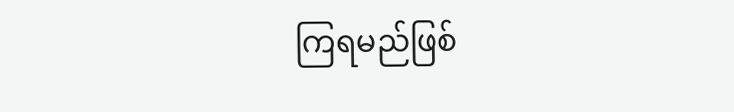ကြရမည်ဖြစ်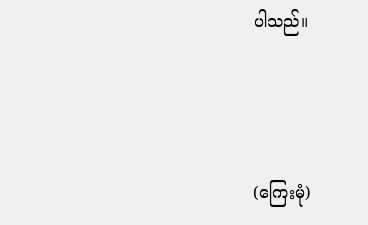ပါသည်။



(ကြေးမုံ)